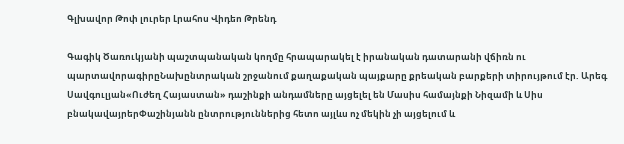Գլխավոր Թոփ լուրեր Լրահոս Վիդեո Թրենդ

Գագիկ Ծառուկյանի պաշտպանական կողմը հրապարակել է իրանական դատարանի վճիռն ու պարտավորագիրըՆախընտրական շրջանում քաղաքական պայքարը քրեական բարքերի տիրույթում էր. Արեգ Սավգուլյան«Ուժեղ Հայաստան» դաշինքի անդամները այցելել են Մասիս համայնքի Նիզամի և Սիս բնակավայրերՓաշինյանն ընտրություններից հետո այլևս ոչ մեկին չի այցելում և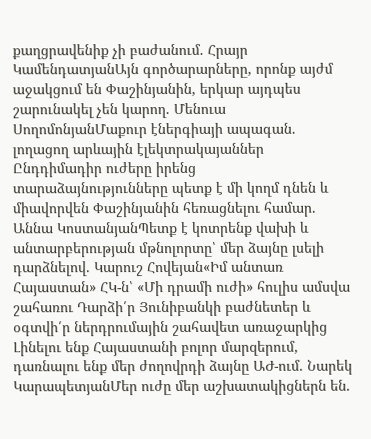քաղցրավենիք չի բաժանում. Հրայր ԿամենդատյանԱյն գործարարները, որոնք այժմ աջակցում են Փաշինյանին, երկար այդպես շարունակել չեն կարող. Մենուա ՍողոմոնյանՄաքուր էներգիայի ապագան. լողացող արևային էլեկտրակայաններ Ընդդիմադիր ուժերը իրենց տարաձայնությունները պետք է մի կողմ դնեն և միավորվեն Փաշինյանին հեռացնելու համար. Աննա ԿոստանյանՊետք է կոտրենք վախի և անտարբերության մթնոլորտը՝ մեր ձայնը լսելի դարձնելով. Կարուշ Հովեյան«Իմ անտառ Հայաստան» ՀԿ-ն՝ «Մի դրամի ուժի» հուլիս ամսվա շահառու Դարձի՛ր Յունիբանկի բաժնետեր և օգտվի՛ր ներդրումային շահավետ առաջարկից Լինելու ենք Հայաստանի բոլոր մարզերում, դառնալու ենք մեր ժողովրդի ձայնը ԱԺ-ում. Նարեկ ԿարապետյանՄեր ուժը մեր աշխատակիցներն են.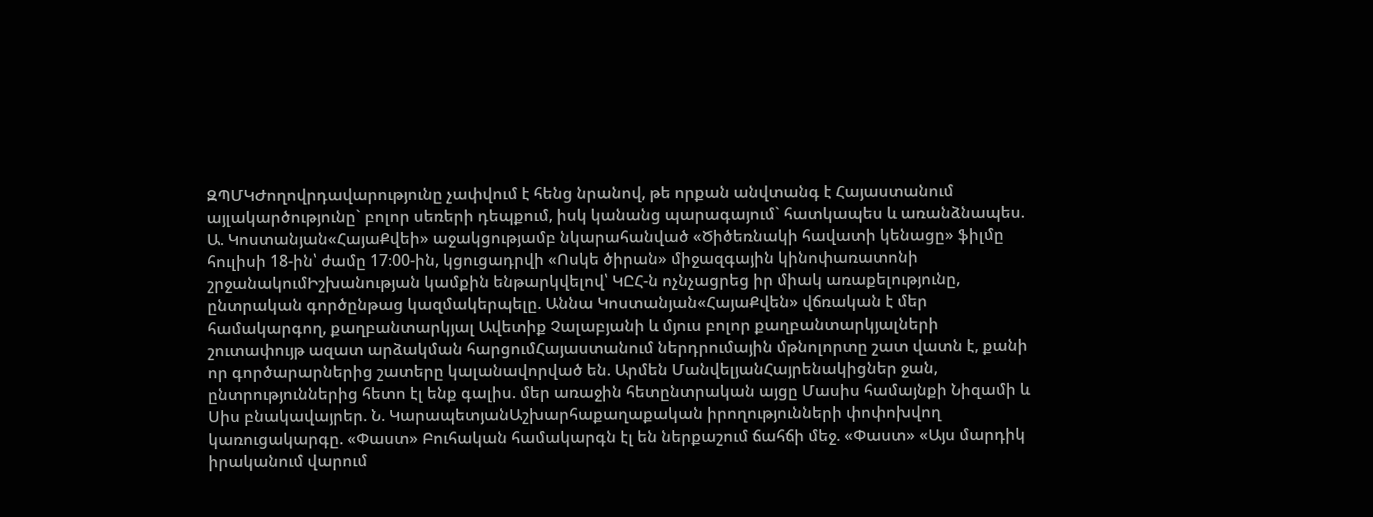ԶՊՄԿԺողովրդավարությունը չափվում է հենց նրանով, թե որքան անվտանգ է Հայաստանում այլակարծությունը` բոլոր սեռերի դեպքում, իսկ կանանց պարագայում` հատկապես և առանձնապես. Ա. Կոստանյան«ՀայաՔվեի» աջակցությամբ նկարահանված «Ծիծեռնակի հավատի կենացը» ֆիլմը հուլիսի 18-ին՝ ժամը 17։00-ին, կցուցադրվի «Ոսկե ծիրան» միջազգային կինոփառատոնի շրջանակումԻշխանության կամքին ենթարկվելով՝ ԿԸՀ-ն ոչնչացրեց իր միակ առաքելությունը, ընտրական գործընթաց կազմակերպելը. Աննա Կոստանյան«ՀայաՔվեն» վճռական է մեր համակարգող, քաղբանտարկյալ Ավետիք Չալաբյանի և մյուս բոլոր քաղբանտարկյալների շուտափույթ ազատ արձակման հարցումՀայաստանում ներդրումային մթնոլորտը շատ վատն է, քանի որ գործարարներից շատերը կալանավորված են. Արմեն ՄանվելյանՀայրենակիցներ ջան, ընտրություններից հետո էլ ենք գալիս. մեր առաջին հետընտրական այցը Մասիս համայնքի Նիզամի և Սիս բնակավայրեր. Ն. ԿարապետյանԱշխարհաքաղաքական իրողությունների փոփոխվող կառուցակարգը. «Փաստ» Բուհական համակարգն էլ են ներքաշում ճահճի մեջ. «Փաստ» «Այս մարդիկ իրականում վարում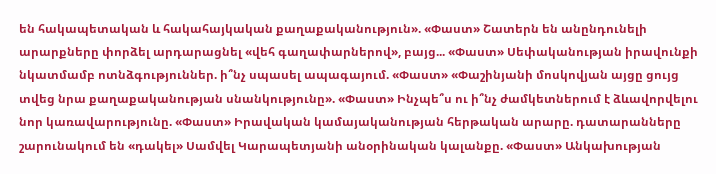են հակապետական և հակահայկական քաղաքականություն». «Փաստ» Շատերն են անընդունելի արարքները փորձել արդարացնել «վեհ գաղափարներով», բայց... «Փաստ» Սեփականության իրավունքի նկատմամբ ոտնձգություններ. ի՞նչ սպասել ապագայում. «Փաստ» «Փաշինյանի մոսկովյան այցը ցույց տվեց նրա քաղաքականության սնանկությունը». «Փաստ» Ինչպե՞ս ու ի՞նչ ժամկետներում է ձևավորվելու նոր կառավարությունը. «Փաստ» Իրավական կամայականության հերթական արարը. դատարանները շարունակում են «դակել» Սամվել Կարապետյանի անօրինական կալանքը. «Փաստ» Անկախության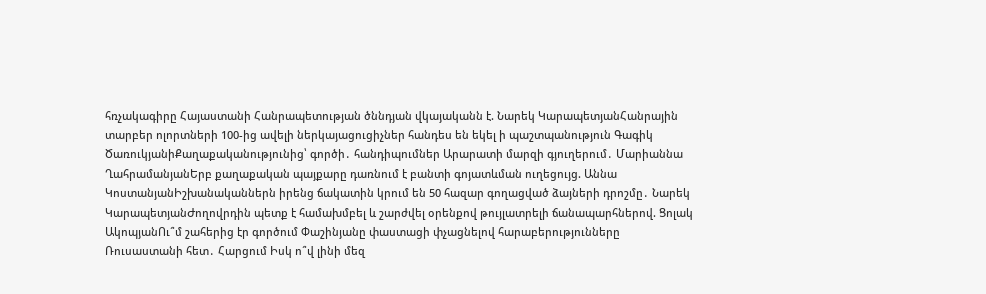հռչակագիրը Հայաստանի Հանրապետության ծննդյան վկայականն է. Նարեկ ԿարապետյանՀանրային տարբեր ոլորտների 100-ից ավելի ներկայացուցիչներ հանդես են եկել ի պաշտպանություն Գագիկ ԾառուկյանիՔաղաքականությունից՝ գործի․ հանդիպումներ Արարատի մարզի գյուղերում․ Մարիաննա ՂահրամանյանԵրբ քաղաքական պայքարը դառնում է բանտի գոյատևման ուղեցույց. Աննա ԿոստանյանԻշխանականներն իրենց ճակատին կրում են 50 հազար գողացված ձայների դրոշմը․ Նարեկ ԿարապետյանԺողովրդին պետք է համախմբել և շարժվել օրենքով թույլատրելի ճանապարհներով. Ցոլակ ԱկոպյանՈւ՞մ շահերից էր գործում Փաշինյանը փաստացի փչացնելով հարաբերությունները Ռուսաստանի հետ․ Հարցում Իսկ ո՞վ լինի մեզ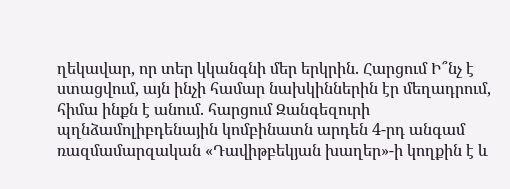ղեկավար, որ տեր կկանգնի մեր երկրին. Հարցում Ի՞նչ է ստացվում, այն ինչի համար նախկիններին էր մեղադրում, հիմա ինքն է անում. հարցում Զանգեզուրի պղնձամոլիբդենային կոմբինատն արդեն 4-րդ անգամ ռազմամարզական «Դավիթբեկյան խաղեր»-ի կողքին է և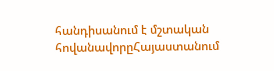հանդիսանում է մշտական հովանավորըՀայաստանում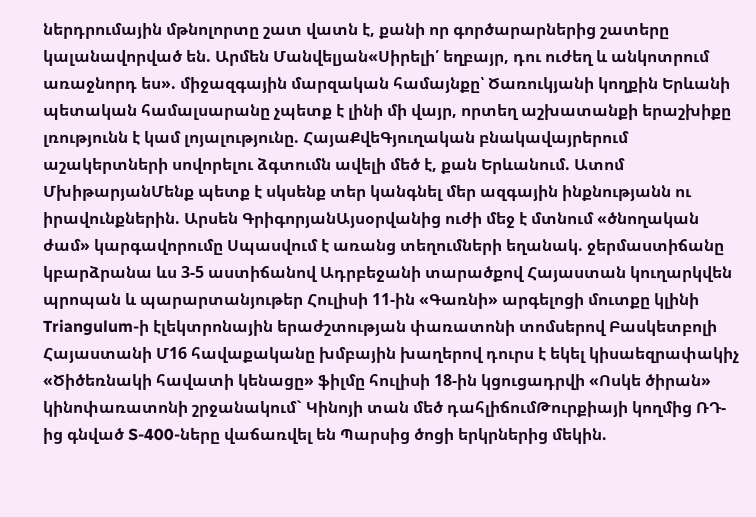ներդրումային մթնոլորտը շատ վատն է, քանի որ գործարարներից շատերը կալանավորված են. Արմեն Մանվելյան«Սիրելի՛ եղբայր, դու ուժեղ և անկոտրում առաջնորդ ես». միջազգային մարզական համայնքը՝ Ծառուկյանի կողքին Երևանի պետական համալսարանը չպետք է լինի մի վայր, որտեղ աշխատանքի երաշխիքը լռությունն է կամ լոյալությունը. ՀայաՔվեԳյուղական բնակավայրերում աշակերտների սովորելու ձգտումն ավելի մեծ է, քան Երևանում. Ատոմ ՄխիթարյանՄենք պետք է սկսենք տեր կանգնել մեր ազգային ինքնությանն ու իրավունքներին. Արսեն ԳրիգորյանԱյսօրվանից ուժի մեջ է մտնում «ծնողական ժամ» կարգավորումը Սպասվում է առանց տեղումների եղանակ. ջերմաստիճանը կբարձրանա ևս 3-5 աստիճանով Ադրբեջանի տարածքով Հայաստան կուղարկվեն պրոպան և պարարտանյութեր Հուլիսի 11-ին «Գառնի» արգելոցի մուտքը կլինի Triangulum-ի էլեկտրոնային երաժշտության փառատոնի տոմսերով Բասկետբոլի Հայաստանի Մ16 հավաքականը խմբային խաղերով դուրս է եկել կիսաեզրափակիչ «Ծիծեռնակի հավատի կենացը» ֆիլմը հուլիսի 18-ին կցուցադրվի «Ոսկե ծիրան» կինոփառատոնի շրջանակում` Կինոյի տան մեծ դահլիճումԹուրքիայի կողմից ՌԴ-ից գնված S-400-ները վաճառվել են Պարսից ծոցի երկրներից մեկին.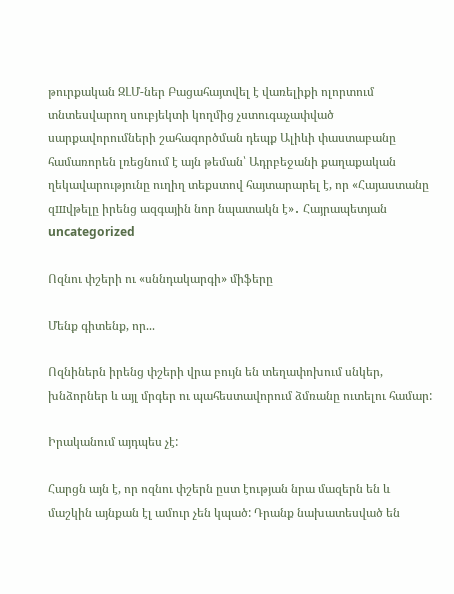թուրքական ԶԼՄ-ներ Բացահայտվել է վառելիքի ոլորտում տնտեսվարող սուբյեկտի կողմից չստուգաչափված սարքավորումների շահագործման դեպք Ալիևի փաստաբանը համառորեն լռեցնում է այն թեման՝ Ադրբեջանի քաղաքական ղեկավարությունը ուղիղ տեքստով հայտարարել է, որ «Հայաստանը զшվթելը իրենց ազգային նոր նպատակն է»․ Հայրապետյան
uncategorized

Ոզնու փշերի ու «սննդակարգի» միֆերը

Մենք գիտենք, որ...

Ոզնիներն իրենց փշերի վրա բույն են տեղափոխում սնկեր, խնձորներ և այլ մրգեր ու պահեստավորում ձմռանը ուտելու համար:

Իրականում այդպես չէ:

Հարցն այն է, որ ոզնու փշերն ըստ էության նրա մազերն են և մաշկին այնքան էլ ամուր չեն կպած: Դրանք նախատեսված են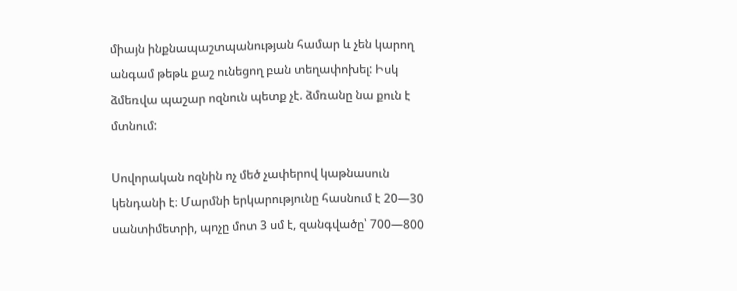միայն ինքնապաշտպանության համար և չեն կարող անգամ թեթև քաշ ունեցող բան տեղափոխել: Իսկ ձմեռվա պաշար ոզնուն պետք չէ. ձմռանը նա քուն է մտնում:

Սովորական ոզնին ոչ մեծ չափերով կաթնասուն կենդանի է։ Մարմնի երկարությունը հասնում է 20—30 սանտիմետրի, պոչը մոտ 3 սմ է, զանգվածը՝ 700—800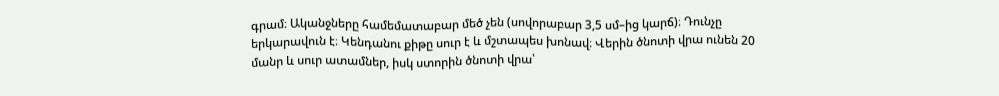գրամ։ Ականջները համեմատաբար մեծ չեն (սովորաբար 3,5 սմ–ից կարճ)։ Դունչը երկարավուն է։ Կենդանու քիթը սուր է և մշտապես խոնավ։ Վերին ծնոտի վրա ունեն 20 մանր և սուր ատամներ, իսկ ստորին ծնոտի վրա՝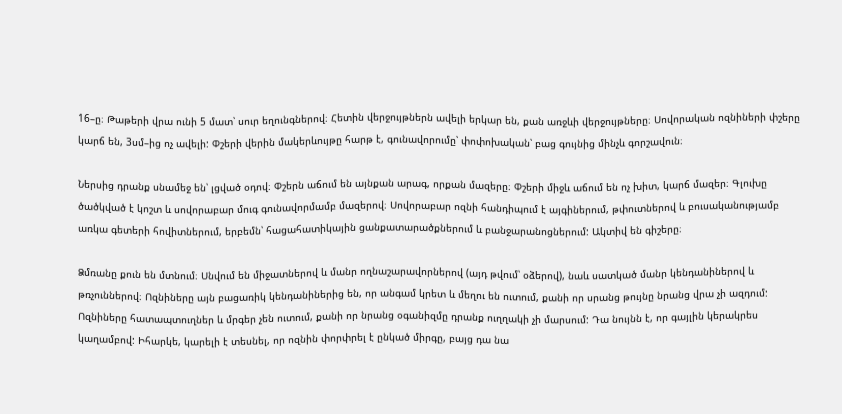16–ը։ Թաթերի վրա ունի 5 մատ՝ սուր եղունգներով։ Հետին վերջույթներն ավելի երկար են, քան առջևի վերջույթները։ Սովորական ոզնիների փշերը կարճ են, 3սմ–ից ոչ ավելի: Փշերի վերին մակերևույթը հարթ է, գունավորումը՝ փոփոխական՝ բաց գույնից մինչև գորշավուն։

Ներսից դրանք սնամեջ են՝ լցված օդով։ Փշերն աճում են այնքան արագ, որքան մազերը։ Փշերի միջև աճում են ոչ խիտ, կարճ մազեր։ Գլուխը ծածկված է կոշտ և սովորաբար մուգ գունավորմամբ մազերով։ Սովորաբար ոզնի հանդիպում է այգիներում, թփուտներով և բուսականությամբ առկա գետերի հովիտներում, երբեմն՝ հացահատիկային ցանքատարածքներում և բանջարանոցներում: Ակտիվ են գիշերը։

Ձմռանը քուն են մտնում։ Սնվում են միջատներով և մանր ողնաշարավորներով (այդ թվում՝ օձերով), նաև սատկած մանր կենդանիներով և թռչուններով։ Ոզնիները այն բացառիկ կենդանիներից են, որ անգամ կրետ և մեղու են ուտում, քանի որ սրանց թույնը նրանց վրա չի ազդում: Ոզնիները հատապտուղներ և մրգեր չեն ուտում, քանի որ նրանց օգանիզմը դրանք ուղղակի չի մարսում: Դա նույնն է, որ գայլին կերակրես կաղամբով: Իհարկե, կարելի է տեսնել, որ ոզնին փորփրել է ընկած միրգը, բայց դա նա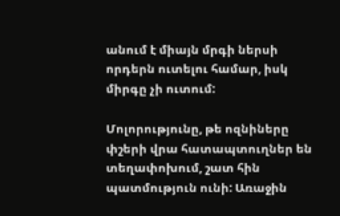անում է միայն մրգի ներսի որդերն ուտելու համար, իսկ միրգը չի ուտում:

Մոլորությունը, թե ոզնիները փշերի վրա հատապտուղներ են տեղափոխում, շատ հին պատմություն ունի: Առաջին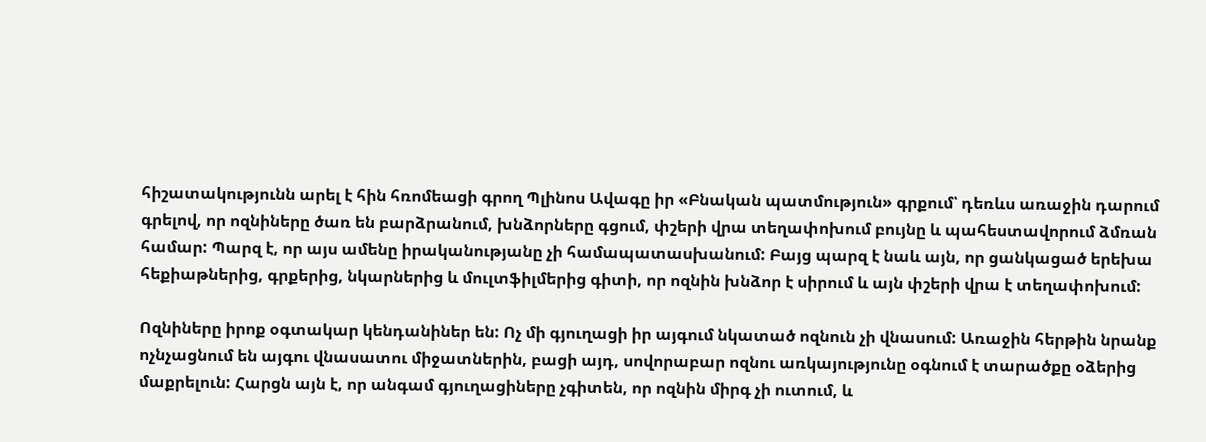հիշատակությունն արել է հին հռոմեացի գրող Պլինոս Ավագը իր «Բնական պատմություն» գրքում՝ դեռևս առաջին դարում գրելով, որ ոզնիները ծառ են բարձրանում, խնձորները գցում, փշերի վրա տեղափոխում բույնը և պահեստավորում ձմռան համար: Պարզ է, որ այս ամենը իրականությանը չի համապատասխանում: Բայց պարզ է նաև այն, որ ցանկացած երեխա հեքիաթներից, գրքերից, նկարներից և մուլտֆիլմերից գիտի, որ ոզնին խնձոր է սիրում և այն փշերի վրա է տեղափոխում:

Ոզնիները իրոք օգտակար կենդանիներ են: Ոչ մի գյուղացի իր այգում նկատած ոզնուն չի վնասում: Առաջին հերթին նրանք ոչնչացնում են այգու վնասատու միջատներին, բացի այդ, սովորաբար ոզնու առկայությունը օգնում է տարածքը օձերից մաքրելուն: Հարցն այն է, որ անգամ գյուղացիները չգիտեն, որ ոզնին միրգ չի ուտում, և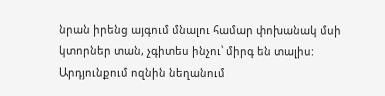նրան իրենց այգում մնալու համար փոխանակ մսի կտորներ տան, չգիտես ինչու՝ միրգ են տալիս: Արդյունքում ոզնին նեղանում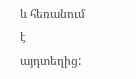և հեռանում է այդտեղից: